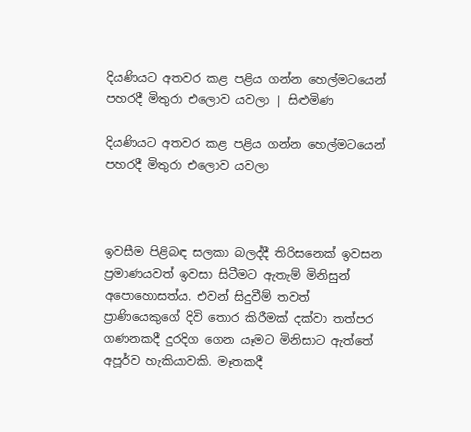දියණියට අතවර කළ පළිය ගන්න හෙල්මටයෙන් පහරදී මිතුරා එලොව යවලා | සිළුමිණ

දියණියට අතවර කළ පළිය ගන්න හෙල්මටයෙන් පහරදී මිතුරා එලොව යවලා



ඉවසීම පිළිබඳ සලකා බලද්දී තිරිසනෙක් ඉවසන ප්‍රමාණයවත් ඉවසා සිටීමට ඇතැම් මිනිසුන් අපොහොසත්ය. එවන් සිදුවීම් තවත් ප්‍රාණියෙකුගේ දිවි තොර කිරීමක් දක්වා තත්පර ගණනකදී දුරදිග ගෙන යෑමට මිනිසාට ඇත්තේ අපූර්ව හැකියාවකි. මෑතකදී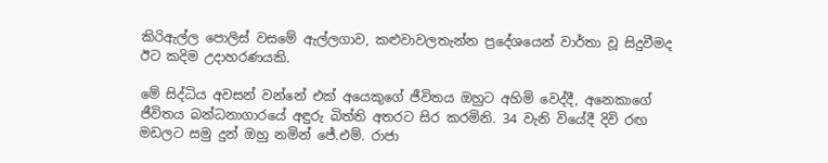කිරිඇල්ල පොලිස් වසමේ ඇල්ලගාව, කළුවාවලතැන්න ප්‍රදේශයෙන් වාර්තා වූ සිදුවීමද ඊට කදිම උදාහරණයකි.

මේ සිද්ධිය අවසන් වන්නේ එක් අයෙකුගේ ජීවිතය ඔහුට අහිමි වෙද්දී, අනෙකාගේ ජීවිතය බන්ධනාගාරයේ අඳුරු බිත්ති අතරට සිර කරමිනි. 34 වැනි වියේදී දිවි රඟ මඩලට සමු දුන් ඔහු නමින් ජේ.එම්. රාජා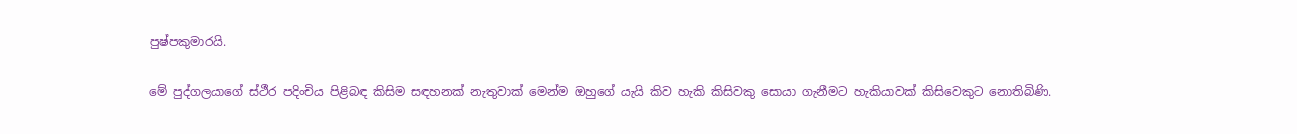පුෂ්පකුමාරයි.

මේ පුද්ගලයාගේ ස්ථීර පදිංචිය පිළිබඳ කිසිම සඳහනක් නැතුවාක් මෙන්ම ඔහුගේ යැයි කිව හැකි කිසිවකු සොයා ගැනීමට හැකියාවක් කිසිවෙකුට නොතිබිණි.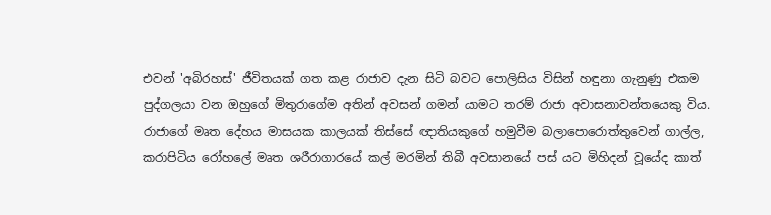එවන් 'අබිරහස්' ජීවිතයක් ගත කළ රාජාව දැන සිටි බවට පොලිසිය විසින් හඳුනා ගැනුණු එකම පුද්ගලයා වන ඔහුගේ මිතුරාගේම අතින් අවසන් ගමන් යාමට තරම් රාජා අවාසනාවන්තයෙකු විය. රාජාගේ මෘත දේහය මාසයක කාලයක් තිස්සේ ඥාතියකුගේ හමුවීම බලාපොරොත්තුවෙන් ගාල්ල, කරාපිටිය රෝහලේ මෘත ශරීරාගාරයේ කල් මරමින් තිබී අවසානයේ පස් යට මිහිදන් වූයේද කාත්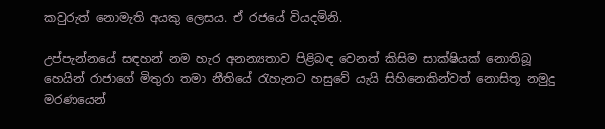කවුරුත් නොමැති අයකු ලෙසය. ඒ රජයේ වියදමිනි.

උප්පැන්නයේ සඳහන් නම හැර අනන්‍යතාව පිළිබඳ වෙනත් කිසිම සාක්ෂියක් නොතිබූ හෙයින් රාජාගේ මිතුරා තමා නීතියේ රැහැනට හසුවේ යැයි සිහිනෙකින්වත් නොසිතූ නමුදු මරණයෙන්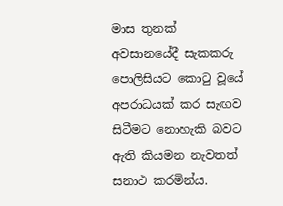මාස තුනක් අවසානයේදී සැකකරු පොලිසියට කොටු වූයේ අපරාධයක් කර සැඟව සිටීමට නොහැකි බවට ඇති කියමන නැවතත් සනාථ කරමින්ය.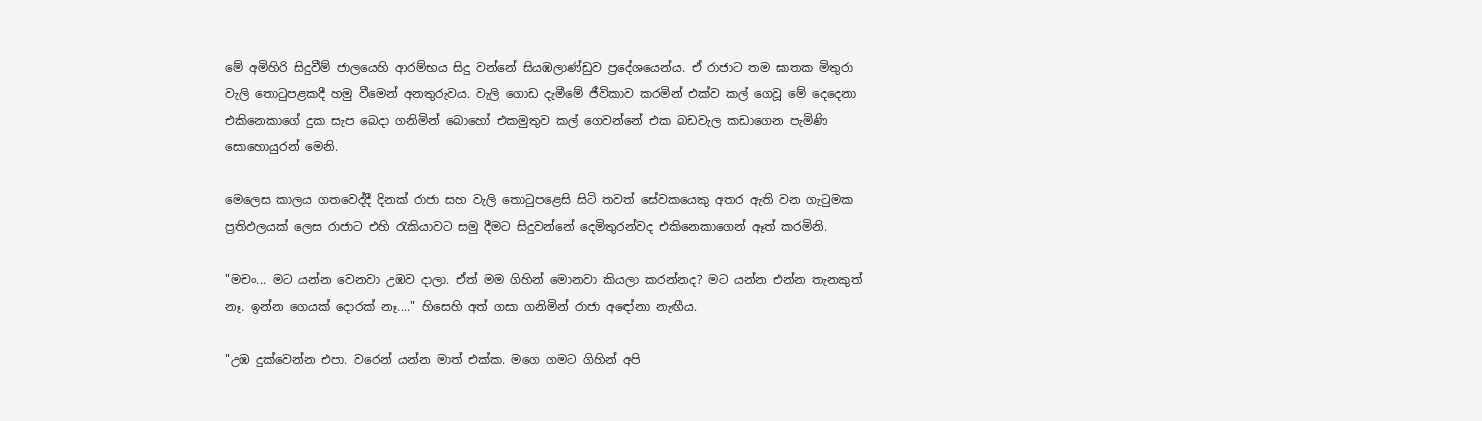මේ අමිහිරි සිදුවීම් ජාලයෙහි ආරම්භය සිදු වන්නේ සියඹලාණ්ඩුව ප්‍රදේශයෙන්ය. ඒ රාජාට තම ඝාතක මිතුරා වැලි තොටුපළකදී හමු වීමෙන් අනතුරුවය. වැලි ගොඩ දැමීමේ ජීවිකාව කරමින් එක්ව කල් ගෙවූ මේ දෙදෙනා එකිනෙකාගේ දුක සැප බෙදා ගනිමින් බොහෝ එකමුතුව කල් ගෙවන්නේ එක බඩවැල කඩාගෙන පැමිණි සොහොයුරන් මෙනි.

මෙලෙස කාලය ගතවෙද්දී දිනක් රාජා සහ වැලි තොටුපළෙසි සිටි තවත් සේවකයෙකු අතර ඇති වන ගැටුමක ප්‍රතිඵලයක් ලෙස රාජාට එහි රැකියාවට සමු දීමට සිදුවන්නේ දෙමිතුරන්වද එකිනෙකාගෙන් ඈත් කරමිනි.

"මචං... මට යන්න වෙනවා උඹව දාලා. ඒත් මම ගිහින් මොනවා කියලා කරන්නද? මට යන්න එන්න තැනකුත් නෑ. ඉන්න ගෙයක් දොරක් නෑ...." හිසෙහි අත් ගසා ගනිමින් රාජා අඳෝනා නැඟීය.

"උඹ දුක්වෙන්න එපා. වරෙන් යන්න මාත් එක්ක. මගෙ ගමට ගිහින් අපි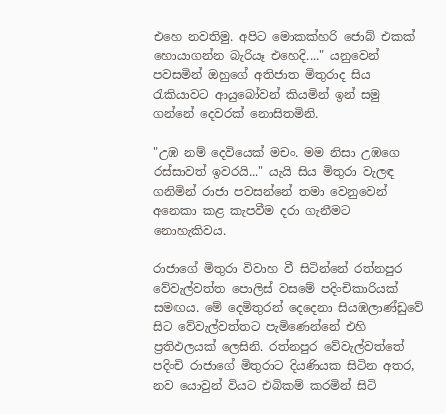එහෙ නවතිමු. අපිට මොකක්හරි ජොබ් එකක් හොයාගන්න බැරියෑ එහෙදි...." යනුවෙන් පවසමින් ඔහුගේ අතිජාත මිතුරාද සිය රැකියාවට ආයුබෝවන් කියමින් ඉන් සමු ගන්නේ දෙවරක් නොසිතමිනි.

"උඹ නම් දෙවියෙක් මචං. මම නිසා උඹගෙ රස්සාවත් ඉවරයි..." යැයි සිය මිතුරා වැලඳ ගනිමින් රාජා පවසන්නේ තමා වෙනුවෙන් අනෙකා කළ කැපවීම දරා ගැනීමට නොහැකිවය.

රාජාගේ මිතුරා විවාහ වී සිටින්නේ රත්නපුර වේවැල්වත්ත පොලිස් වසමේ පදිංචිකාරියක් සමඟය. මේ දෙමිතුරන් දෙදෙනා සියඹලාණ්ඩුවේ සිට වේවැල්වත්තට පැමිණෙන්නේ එහි ප්‍රතිඵලයක් ලෙසිනි. රත්නපුර වේවැල්වත්තේ පදිංචි රාජාගේ මිතුරාට දියණියක සිටින අතර, නව යොවුන් වියට එබිකම් කරමින් සිටි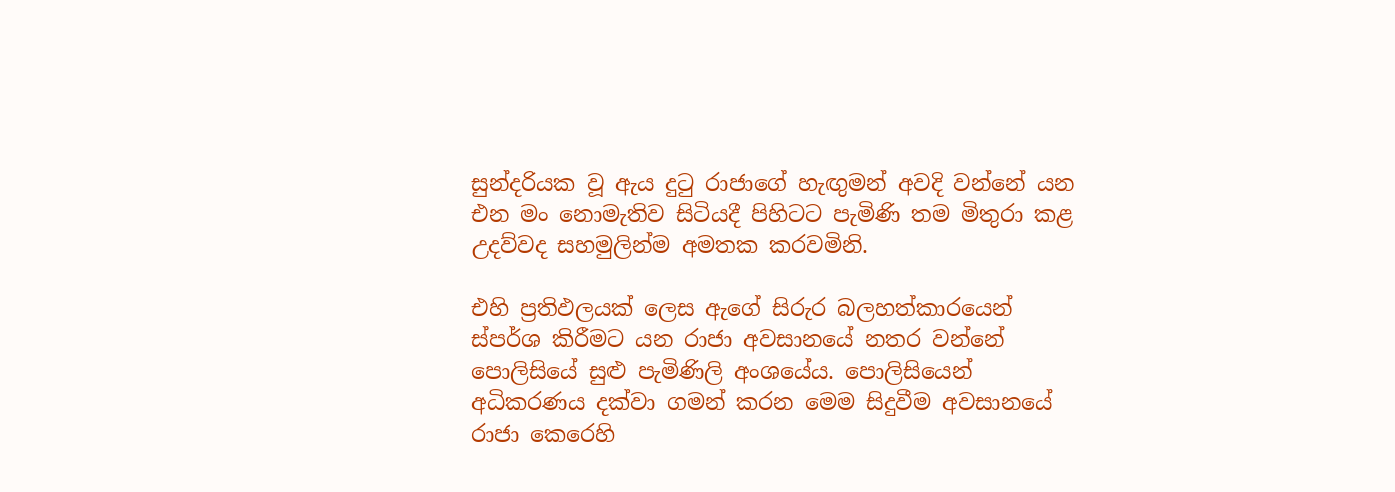සුන්දරියක වූ ඇය දුටු රාජාගේ හැඟුමන් අවදි වන්නේ යන එන මං නොමැතිව සිටියදී පිහිටට පැමිණි තම මිතුරා කළ උදව්වද සහමුලින්ම අමතක කරවමිනි.

එහි ප්‍රතිඵලයක් ලෙස ඇගේ සිරුර බලහත්කාරයෙන් ස්පර්ශ කිරීමට යන රාජා අවසානයේ නතර වන්නේ පොලිසියේ සුළු පැමිණිලි අංශයේය. පොලිසියෙන් අධිකරණය දක්වා ගමන් කරන මෙම සිදුවීම අවසානයේ රාජා කෙරෙහි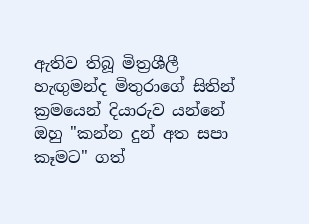ඇතිව තිබූ මිත්‍රශීලී හැඟුමන්ද මිතුරාගේ සිතින් ක්‍රමයෙන් දියාරුව යන්නේ ඔහු "කන්න දුන් අත සපා කෑමට" ගත්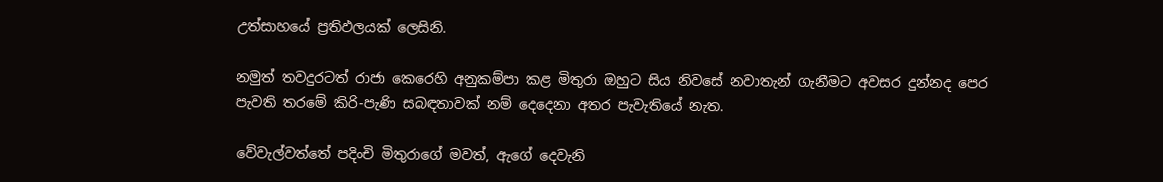උත්සාහයේ ප්‍රතිඵලයක් ලෙසිනි.

නමුත් තවදුරටත් රාජා කෙරෙහි අනුකම්පා කළ මිතුරා ඔහුට සිය නිවසේ නවාතැන් ගැනීමට අවසර දුන්නද පෙර පැවති තරමේ කිරි-පැණි සබඳතාවක් නම් දෙදෙනා අතර පැවැතියේ නැත.

වේවැල්වත්තේ පදිංචි මිතුරාගේ මවත්, ඇගේ දෙවැනි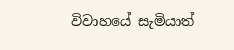විවාහයේ සැමියාත්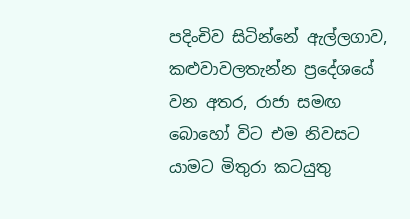පදිංචිව සිටින්නේ ඇල්ලගාව, කළුවාවලතැන්න ප්‍රදේශයේ වන අතර, රාජා සමඟ බොහෝ විට එම නිවසට යාමට මිතුරා කටයුතු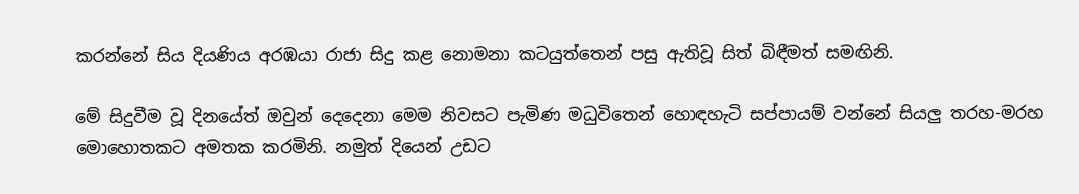කරන්නේ සිය දියණිය අරඹයා රාජා සිදු කළ නොමනා කටයුත්තෙන් පසු ඇතිවූ සිත් බිඳීමත් සමඟිනි.

මේ සිදුවීම වූ දිනයේත් ඔවුන් දෙදෙනා මෙම නිවසට පැමිණ මධුවිතෙන් හොඳහැටි සප්පායම් වන්නේ සියලු තරහ-මරහ මොහොතකට අමතක කරමිනි. නමුත් දියෙන් උඩට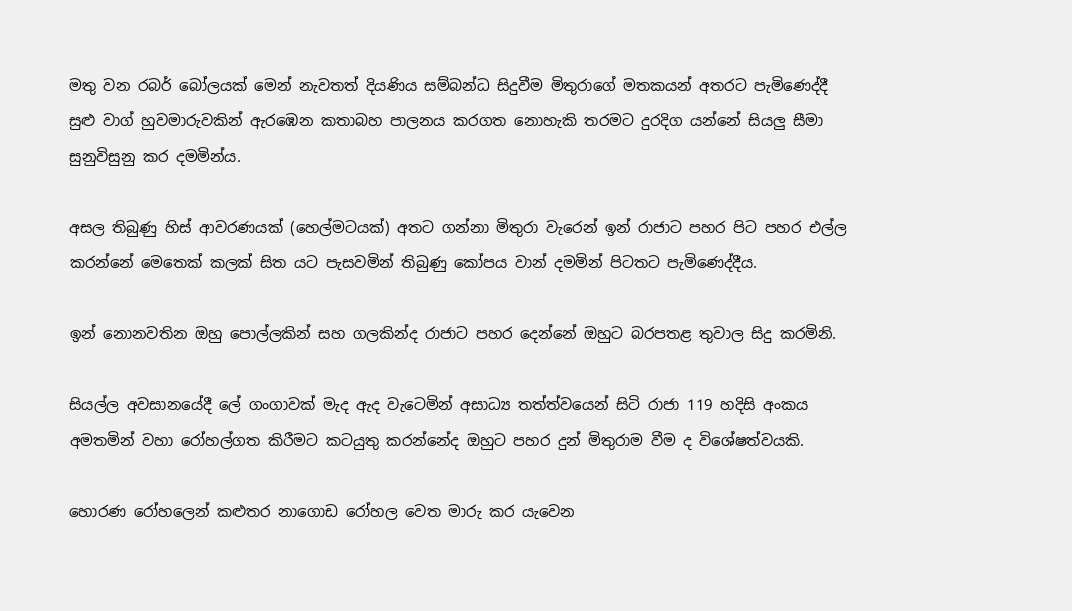මතු වන රබර් බෝලයක් මෙන් නැවතත් දියණිය සම්බන්ධ සිදුවීම මිතුරාගේ මතකයන් අතරට පැමිණෙද්දී සුළු වාග් හුවමාරුවකින් ඇරඹෙන කතාබහ පාලනය කරගත නොහැකි තරමට දුරදිග යන්නේ සියලු සීමා සුනුවිසුනු කර දමමින්ය.

අසල තිබුණු හිස් ආවරණයක් (හෙල්මටයක්) අතට ගන්නා මිතුරා වැරෙන් ඉන් රාජාට පහර පිට පහර එල්ල කරන්නේ මෙතෙක් කලක් සිත යට පැසවමින් තිබුණු කෝපය වාන් දමමින් පිටතට පැමිණෙද්දීය.

ඉන් නොනවතින ඔහු පොල්ලකින් සහ ගලකින්ද රාජාට පහර දෙන්නේ ඔහුට බරපතළ තුවාල සිදු කරමිනි.

සියල්ල අවසානයේදී ලේ ගංගාවක් මැද ඇද වැටෙමින් අසාධ්‍ය තත්ත්වයෙන් සිටි රාජා 119 හදිසි අංකය අමතමින් වහා රෝහල්ගත කිරීමට කටයුතු කරන්නේද ඔහුට පහර දුන් මිතුරාම වීම ද විශේෂත්වයකි.

හොරණ රෝහලෙන් කළුතර නාගොඩ රෝහල වෙත මාරු කර යැවෙන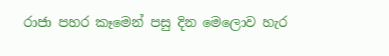රාජා පහර කෑමෙන් පසු දින මෙලොව හැර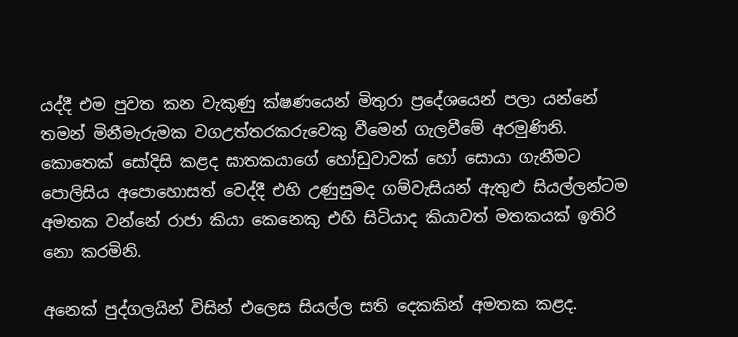යද්දී එම පුවත කන වැකුණු ක්ෂණයෙන් මිතුරා ප්‍රදේශයෙන් පලා යන්නේ තමන් මිනීමැරුමක වගඋත්තරකරුවෙකු වීමෙන් ගැලවීමේ අරමුණිනි. කොතෙක් සෝදිසි කළද ඝාතකයාගේ හෝඩුවාවක් හෝ සොයා ගැනීමට පොලිසිය අපොහොසත් වෙද්දී එහි උණුසුමද ගම්වැසියන් ඇතුළු සියල්ලන්ටම අමතක වන්නේ රාජා කියා කෙනෙකු එහි සිටියාද කියාවත් මතකයක් ඉතිරි නො කරමිනි.

අනෙක් පුද්ගලයින් විසින් එලෙස සියල්ල සති දෙකකින් අමතක කළද.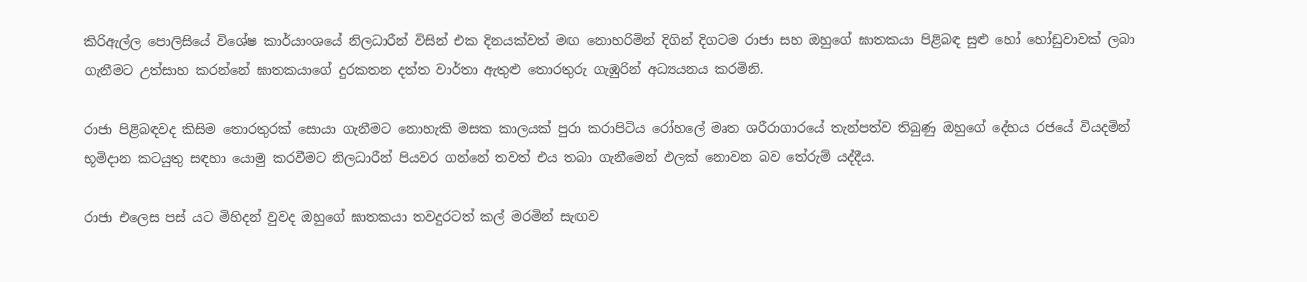කිරිඇල්ල පොලිසියේ විශේෂ කාර්යාංශයේ නිලධාරීන් විසින් එක දිනයක්වත් මඟ නොහරිමින් දිගින් දිගටම රාජා සහ ඔහුගේ ඝාතකයා පිළිබඳ සුළු හෝ හෝඩුවාවක් ලබා ගැනීමට උත්සාහ කරන්නේ ඝාතකයාගේ දුරකතන දත්ත වාර්තා ඇතුළු තොරතුරු ගැඹුරින් අධ්‍යයනය කරමිනි.

රාජා පිළිබඳවද කිසිම තොරතුරක් සොයා ගැනීමට නොහැකි මසක කාලයක් පුරා කරාපිටිය රෝහලේ මෘත ශරීරාගාරයේ තැන්පත්ව තිබුණු ඔහුගේ දේහය රජයේ වියදමින් භූමිදාන කටයුතු සඳහා යොමු කරවීමට නිලධාරීන් පියවර ගන්නේ තවත් එය තබා ගැනීමෙන් ඵලක් නොවන බව තේරුම් යද්දීය.

රාජා එලෙස පස් යට මිහිදන් වුවද ඔහුගේ ඝාතකයා තවදුරටත් කල් මරමින් සැඟව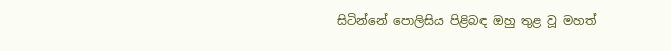සිටින්නේ පොලිසිය පිළිබඳ ඔහු තුළ වූ මහත්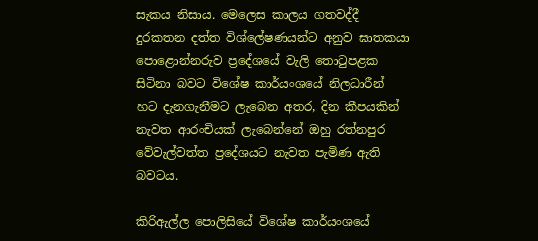සැකය නිසාය. මෙලෙස කාලය ගතවද්දී දුරකතන දත්ත විශ්ලේෂණයන්ට අනුව ඝාතකයා පොළොන්නරුව ප්‍රදේශයේ වැලි තොටුපළක සිටිනා බවට විශේෂ කාර්යංශයේ නිලධාරීන් හට දැනගැනීමට ලැබෙන අතර, දින කීපයකින් නැවත ආරංචියක් ලැබෙන්නේ ඔහු රත්නපුර වේවැල්වත්ත ප්‍රදේශයට නැවත පැමිණ ඇති බවටය.

කිරිඇල්ල පොලිසියේ විශේෂ කාර්යංශයේ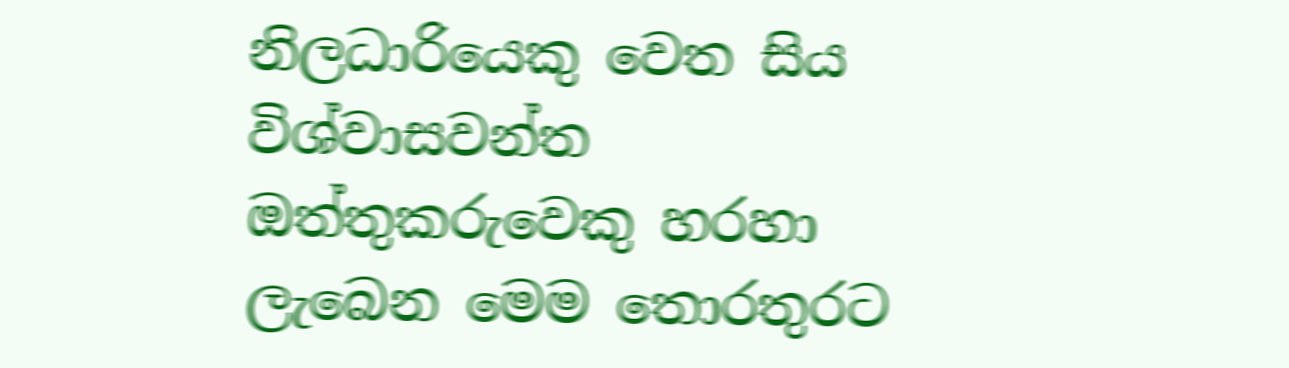නිලධාරියෙකු වෙත සිය විශ්වාසවන්ත ඔත්තුකරුවෙකු හරහා ලැබෙන මෙම තොරතුරට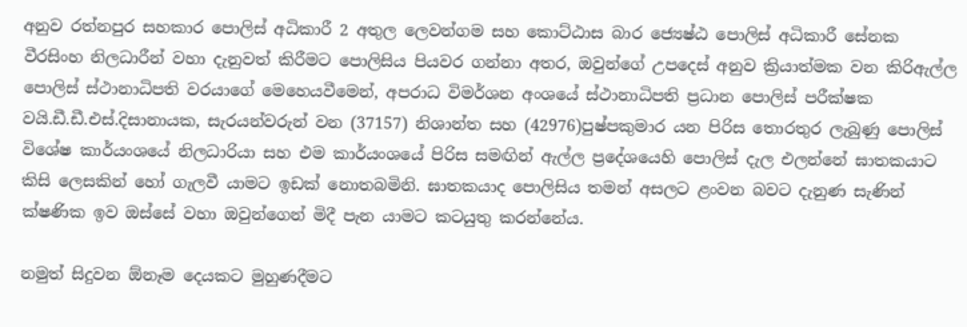අනුව රත්නපුර සහකාර පොලිස් අධිකාරී 2 අතුල ලෙවන්ගම සහ කොට්ඨාස බාර ජ්‍යෙෂ්ඨ පොලිස් අධිකාරී සේනක වීරසිංහ නිලධාරීන් වහා දැනුවත් කිරීමට පොලිසිය පියවර ගන්නා අතර, ඔවුන්ගේ උපදෙස් අනුව ක්‍රියාත්මක වන කිරිඇල්ල පොලිස් ස්ථානාධිපති වරයාගේ මෙහෙයවීමෙන්, අපරාධ විමර්ශන අංශයේ ස්ථානාධිපති ප්‍රධාන පොලිස් පරීක්ෂක වයි.ඩී.ඩී.එස්.දිසානායක, සැරයන්වරුන් වන (37157) නිශාන්ත සහ (42976)පුෂ්පකුමාර යන පිරිස තොරතුර ලැබුණු පොලිස් විශේෂ කාර්යංශයේ නිලධාරියා සහ එම කාර්යංශයේ පිරිස සමඟින් ඇල්ල ප්‍රදේශයෙහි පොලිස් දැල එලන්නේ ඝාතකයාට කිසි ලෙසකින් හෝ ගැලවී යාමට ඉඩක් නොතබමිනි. ඝාතකයාද පොලිසිය තමන් අසලට ළංවන බවට දැනුණ සැණින් ක්ෂණික ඉව ඔස්සේ වහා ඔවුන්ගෙන් මිදී පැන යාමට කටයුතු කරන්නේය.

නමුත් සිදුවන ඕනෑම දෙයකට මුහුණදීමට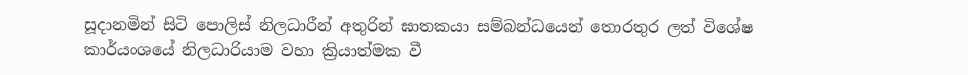සූදානමින් සිටි පොලිස් නිලධාරීන් අතුරින් ඝාතකයා සම්බන්ධයෙන් තොරතුර ලත් විශේෂ කාර්යංශයේ නිලධාරියාම වහා ක්‍රියාත්මක වී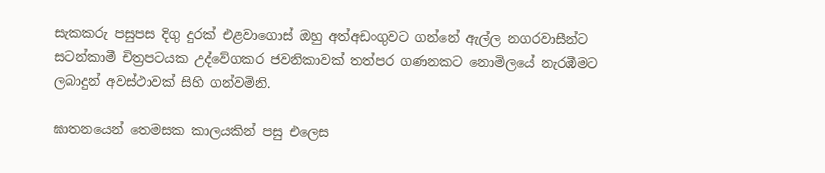සැකකරු පසුපස දිගු දුරක් එළවාගොස් ඔහු අත්අඩංගුවට ගන්නේ ඇල්ල නගරවාසීන්ට සටන්කාමී චිත්‍රපටයක උද්වේගකර ජවනිකාවක් තත්පර ගණනකට නොමිලයේ නැරඹීමට ලබාදුන් අවස්ථාවක් සිහි ගන්වමිනි.

ඝාතනයෙන් තෙමසක කාලයකින් පසු එලෙස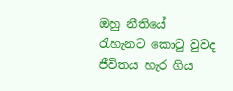ඔහු නීතියේ රැහැනට කොටු වුවද ජීවිතය හැර ගිය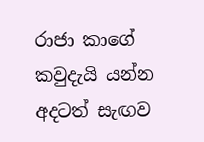රාජා කාගේ කවුදැයි යන්න අදටත් සැඟව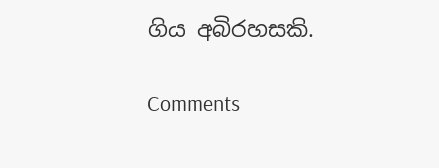ගිය අබිරහසකි.

Comments